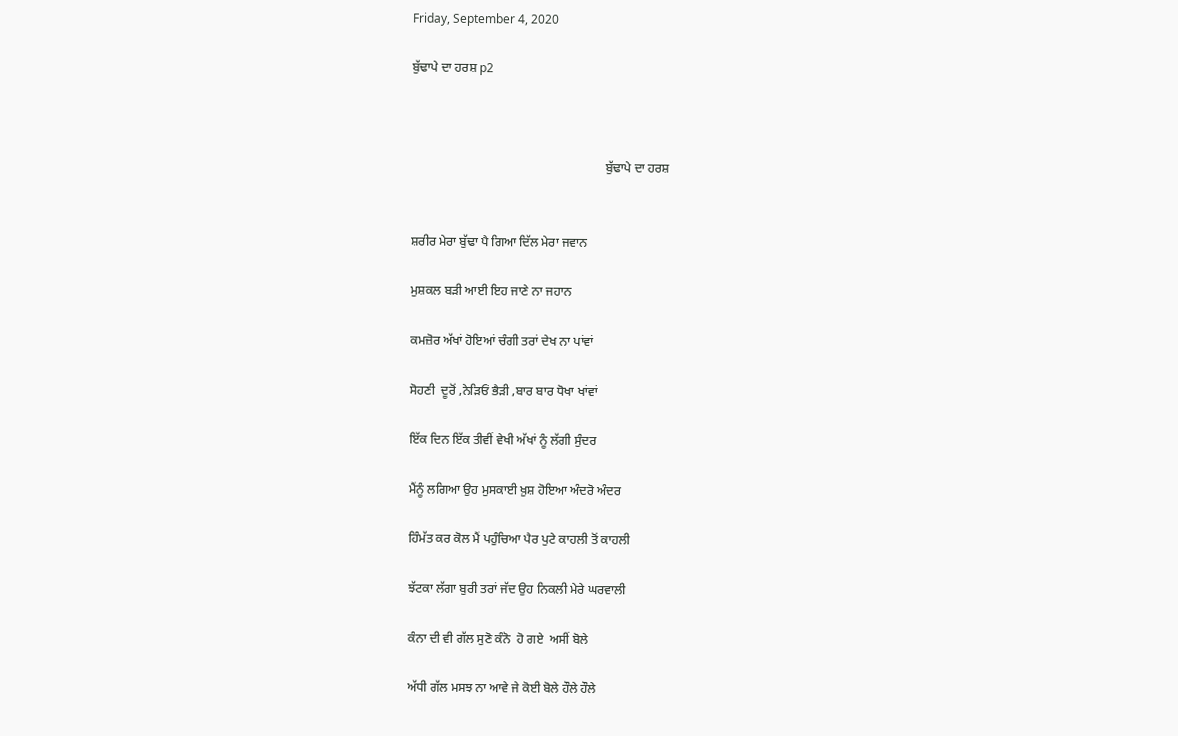Friday, September 4, 2020

ਬੁੱਢਾਪੇ ਦਾ ਹਰਸ਼ p2



                                                              ਬੁੱਢਾਪੇ ਦਾ ਹਰਸ਼


ਸ਼ਰੀਰ ਮੇਰਾ ਬੁੱਢਾ ਪੈ ਗਿਆ ਦਿੱਲ ਮੇਰਾ ਜਵਾਨ

ਮੁਸ਼ਕਲ ਬੜੀ ਆਈ ਇਹ ਜਾਣੇ ਨਾ ਜਹਾਨ

ਕਮਜ਼ੋਰ ਅੱਖਾਂ ਹੋਇਆਂ ਚੰਗੀ ਤਰਾਂ ਦੇਖ ਨਾ ਪਾਂਵਾਂ

ਸੋਹਣੀ  ਦੂਰੋਂ ,ਨੇੜਿਓਂ ਭੈੜੀ ,ਬਾਰ ਬਾਰ ਧੋਖਾ ਖਾਂਵਾਂ

ਇੱਕ ਦਿਨ ਇੱਕ ਤੀਵੀਂ ਵੇਖੀ ਅੱਖਾਂ ਨੂੰ ਲੱਗੀ ਸੁੰਦਰ

ਮੈਂਨੂੰ ਲਗਿਆ ਉਹ ਮੁਸਕਾਈ ਖ਼ੁਸ਼ ਹੋਇਆ ਅੰਦਰੋ ਅੰਦਰ

ਹਿੰਮੱਤ ਕਰ ਕੋਲ ਮੈਂ ਪਹੁੰਚਿਆ ਪੈਰ ਪੁਟੇ ਕਾਹਲੀ ਤੋਂ ਕਾਹਲੀ

ਝੱਟਕਾ ਲੱਗਾ ਬੁਰੀ ਤਰਾਂ ਜੱਦ ਉਹ ਨਿਕਲੀ ਮੇਰੇ ਘਰਵਾਲੀ

ਕੰਨਾ ਦੀ ਵੀ ਗੱਲ ਸੁਣੋ ਕੰਨੋ  ਹੋ ਗਏ  ਅਸੀਂ ਬੋਲੇ

ਅੱਧੀ ਗੱਲ ਮਸਝ ਨਾ ਆਵੇ ਜੇ ਕੋਈ ਬੋਲੇ ਹੌਲੇ ਹੌਲੇ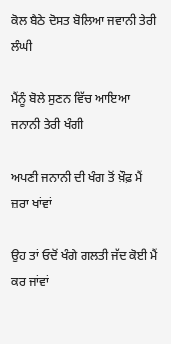ਕੋਲ ਬੈਠੇ ਦੋਸਤ ਬੋਲਿਆ ਜਵਾਨੀ ਤੇਰੀ ਲੰਘੀ

ਮੈਂਨੂੰ ਬੋਲੇ ਸੁਣਨ ਵਿੱਚ ਆਇਆ ਜਨਾਨੀ ਤੇਰੀ ਖੰਗੀ

ਅਪਣੀ ਜਨਾਨੀ ਦੀ ਖੰਗ ਤੋਂ ਖ਼ੌਫ਼ ਮੈਂ ਜ਼ਰਾ ਖਾਂਵਾਂ

ਉਹ ਤਾਂ ਓਦੋਂ ਖੰਗੇ ਗਲਤੀ ਜੱਦ ਕੋਈ ਮੈਂ ਕਰ ਜਾਂਵਾਂ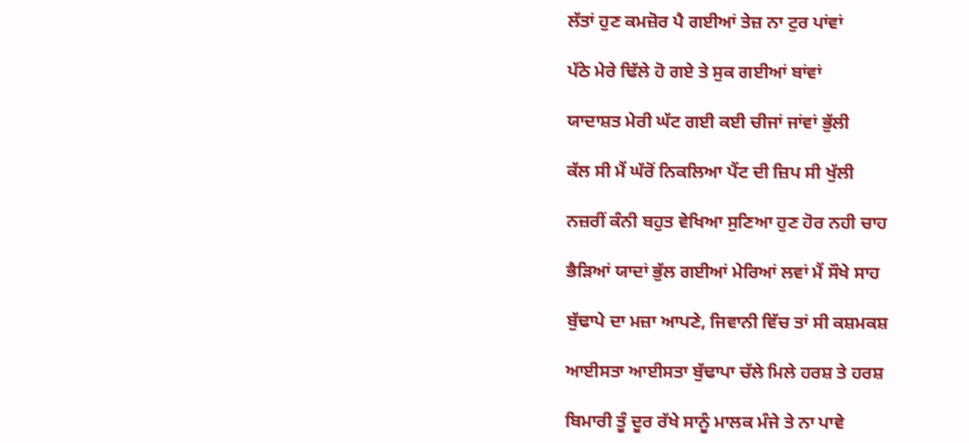ਲੱਤਾਂ ਹੁਣ ਕਮਜ਼ੋਰ ਪੈ ਗਈਆਂ ਤੇਜ਼ ਨਾ ਟੁਰ ਪਾਂਵਾਂ

ਪੱਠੇ ਮੇਰੇ ਢਿੱਲੇ ਹੋ ਗਏ ਤੇ ਸੁਕ ਗਈਆਂ ਬਾਂਵਾਂ

ਯਾਦਾਸ਼ਤ ਮੇਰੀ ਘੱਟ ਗਈ ਕਈ ਚੀਜਾਂ ਜਾਂਵਾਂ ਭੁੱਲੀ

ਕੱਲ ਸੀ ਮੈਂ ਘੱਰੋਂ ਨਿਕਲਿਆ ਪੈਂਟ ਦੀ ਜ਼ਿਪ ਸੀ ਖੁੱਲੀ

ਨਜ਼ਰੀਂ ਕੰਨੀ ਬਹੁਤ ਵੇਖਿਆ ਸੁਣਿਆ ਹੁਣ ਹੋਰ ਨਹੀ ਚਾਹ

ਭੈੜਿਆਂ ਯਾਦਾਂ ਭੁੱਲ ਗਈਆਂ ਮੇਰਿਆਂ ਲਵਾਂ ਮੈਂ ਸੌਖੇ ਸਾਹ

ਬੁੱਢਾਪੇ ਦਾ ਮਜ਼ਾ ਆਪਣੇ, ਜਿਵਾਨੀ ਵਿੱਚ ਤਾਂ ਸੀ ਕਸ਼ਮਕਸ਼

ਆਈਸਤਾ ਆਈਸਤਾ ਬੁੱਢਾਪਾ ਚੱਲੇ ਮਿਲੇ ਹਰਸ਼ ਤੇ ਹਰਸ਼

ਬਿਮਾਰੀ ਤੂੰ ਦੂਰ ਰੱਖੇ ਸਾਨੂੰ ਮਾਲਕ ਮੰਜੇ ਤੇ ਨਾ ਪਾਵੇ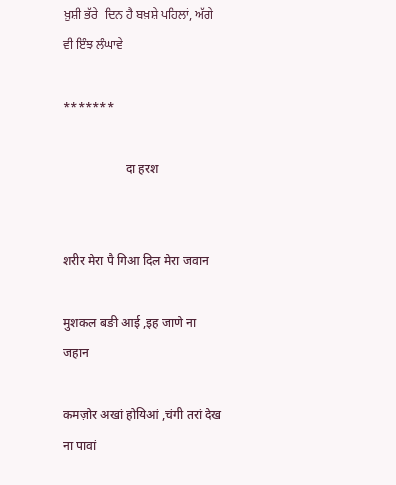ਖ਼ੁਸ਼ੀ ਭੱਰੇ  ਦਿਨ ਹੈ ਬਖ਼ਸ਼ੇ ਪਹਿਲਾਂ, ਅੱਗੇ ਵੀ ਇੰਝ ਲੰਘਾਵੇ

*******

                    दा हरश


शरीर मेरा पै गिआ दिल मेरा जवान

मुशकल बङी आई ,इह जाणे ना जहान

कमज़ोर अखां होयिआं ,चंगी तरां देख ना पावां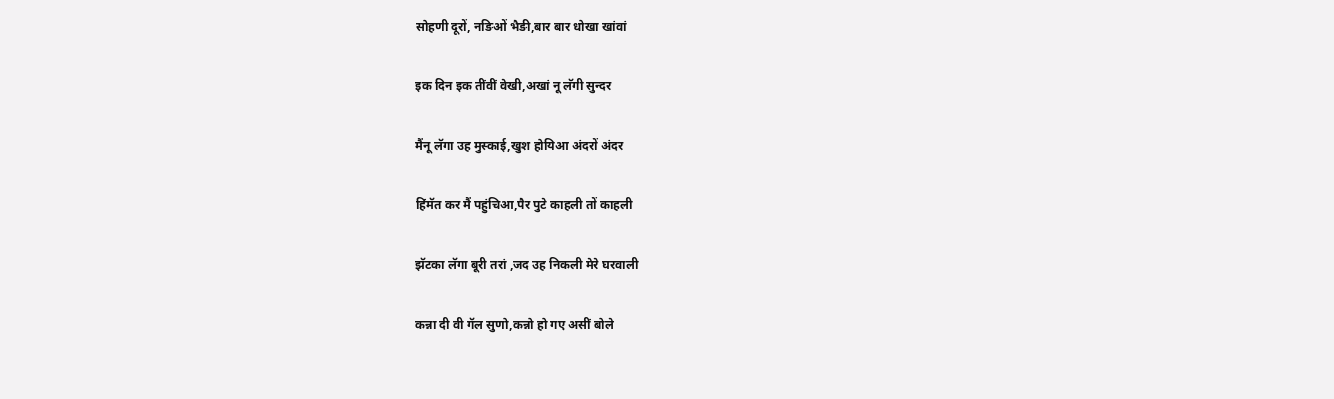सोहणी दूरों, नङिओं भैङी,बार बार धोखा खांवां

इक दिन इक तींवीं वेखी,अखां नू लॅगी सुन्दर

मैंनू लॅगा उह मुस्काई,खुश होयिआ अंदरों अंदर

हिंमॅत कर मैं पहुंचिआ,पैर पुटे काहली तों काहली

झॅटका लॅगा बूरी तरां ,जद उह निकली मेरे घरवाली

कन्ना दी वी गॅल सुणो,कन्नो हो गए असीं बोले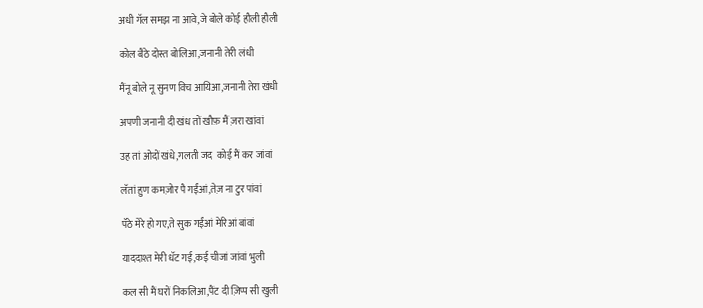अधी गॅल समझ ना आवे,जे बोले कोई हौली हौली

कोल बैठे दोस्त बोलिआ,जनानी तेरी लंधी

मैंनू बोले नू सुनण विच आयिआ,जनानी तेरा खंधी

अपणी जनानी दी खंध तों खौफ़ मैं ज़रा खांवां

उह तां ओदों खंधे,गलती जद  कोई मैं कर जांवां

लॅतां हुण कमज़ोर पै गईंआं,तेज़ ना टुर पांवां

पॅठे मेरे हो गए,ते सुक गईंआं मेरिआं बांवां

याददाश्त मेरी धॅट गई,कई चीजां जांवां भुली

कल सी मैं घरों निकलिआ,पैंट दी ज़िप्प सी खुली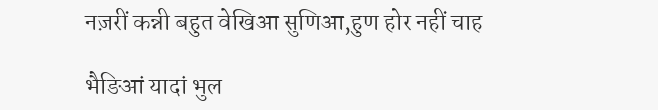नज़रीं कन्नी बहुत वेखिआ सुणिआ,हुण होर नहीं चाह

भैङिआं यादां भुल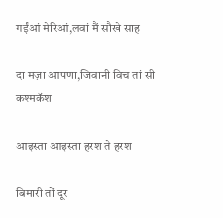गईंआं मेरिआं,लवां मैं सौखे साह

दा मज़ा आपणा,जिवानी विच तां सी कश्मकॅश

आइस्ता आइस्ता हरश ते हरश

बिमारी तों दूर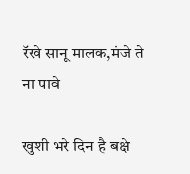रॅखे सानू मालक,मंजे ते ना पावे

खुशी भरे दिन है बक्षे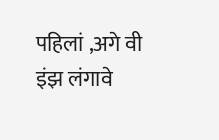पहिलां ,अगे वी इंझ लंगावे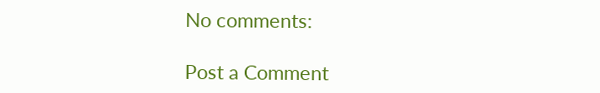No comments:

Post a Comment